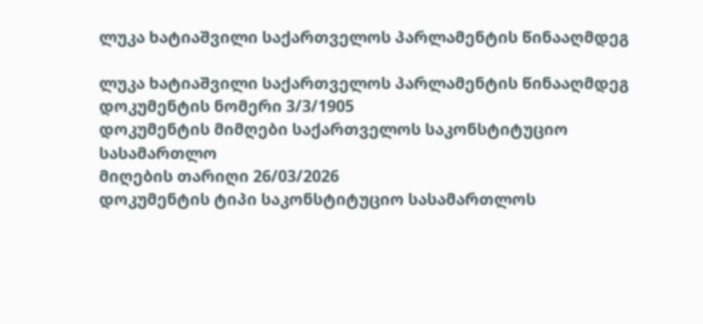ლუკა ხატიაშვილი საქართველოს პარლამენტის წინააღმდეგ

ლუკა ხატიაშვილი საქართველოს პარლამენტის წინააღმდეგ
დოკუმენტის ნომერი 3/3/1905
დოკუმენტის მიმღები საქართველოს საკონსტიტუციო სასამართლო
მიღების თარიღი 26/03/2026
დოკუმენტის ტიპი საკონსტიტუციო სასამართლოს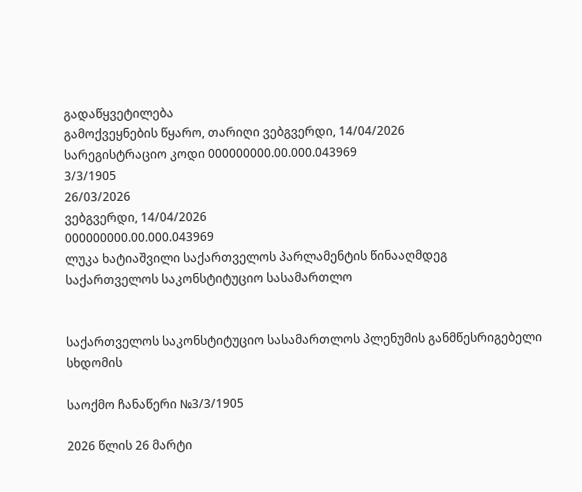გადაწყვეტილება
გამოქვეყნების წყარო, თარიღი ვებგვერდი, 14/04/2026
სარეგისტრაციო კოდი 000000000.00.000.043969
3/3/1905
26/03/2026
ვებგვერდი, 14/04/2026
000000000.00.000.043969
ლუკა ხატიაშვილი საქართველოს პარლამენტის წინააღმდეგ
საქართველოს საკონსტიტუციო სასამართლო


საქართველოს საკონსტიტუციო სასამართლოს პლენუმის განმწესრიგებელი სხდომის

საოქმო ჩანაწერი №3/3/1905

2026 წლის 26 მარტი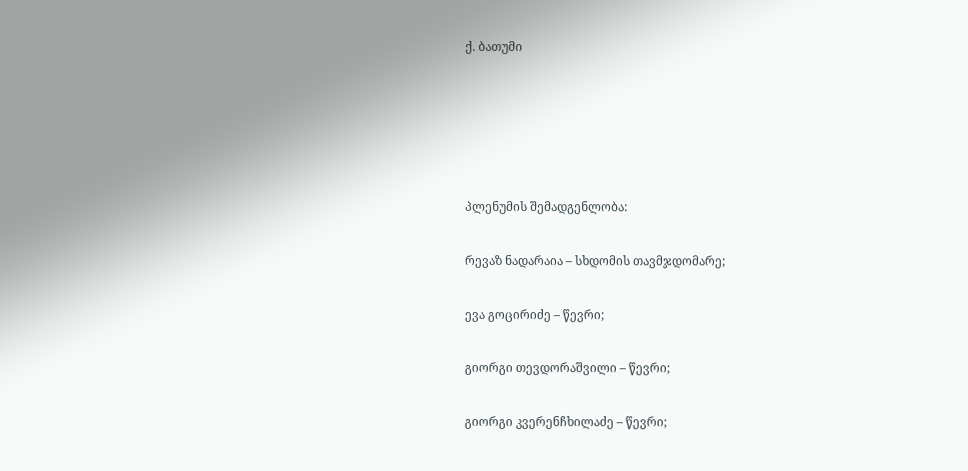ქ. ბათუმი





პლენუმის შემადგენლობა:

რევაზ ნადარაია – სხდომის თავმჯდომარე;

ევა გოცირიძე – წევრი;

გიორგი თევდორაშვილი – წევრი;

გიორგი კვერენჩხილაძე – წევრი;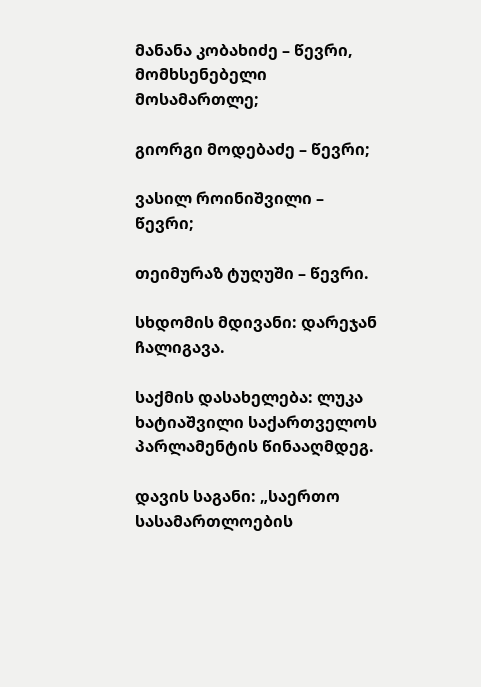მანანა კობახიძე – წევრი, მომხსენებელი მოსამართლე;

გიორგი მოდებაძე – წევრი;

ვასილ როინიშვილი – წევრი;

თეიმურაზ ტუღუში – წევრი.

სხდომის მდივანი: დარეჯან ჩალიგავა.

საქმის დასახელება: ლუკა ხატიაშვილი საქართველოს პარლამენტის წინააღმდეგ.

დავის საგანი: „საერთო სასამართლოების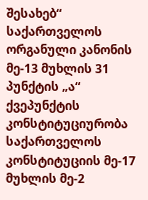შესახებ“ საქართველოს ორგანული კანონის მე-13 მუხლის 31 პუნქტის „ა“ ქვეპუნქტის კონსტიტუციურობა საქართველოს კონსტიტუციის მე-17 მუხლის მე-2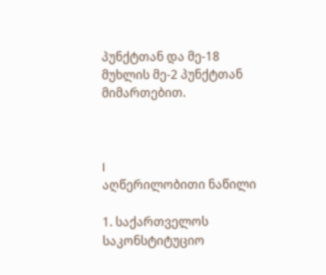პუნქტთან და მე-18 მუხლის მე-2 პუნქტთან მიმართებით.



I
აღწერილობითი ნაწილი

1. საქართველოს საკონსტიტუციო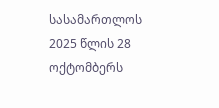სასამართლოს 2025 წლის 28 ოქტომბერს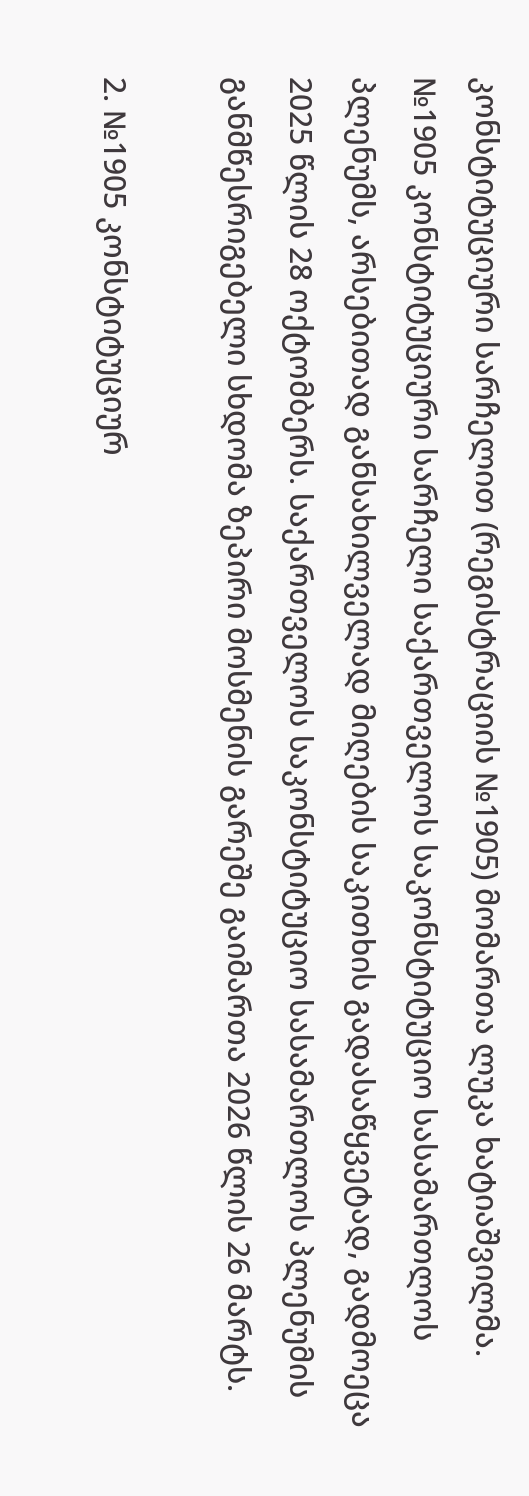კონსტიტუციური სარჩელით (რეგისტრაციის №1905) მომართა ლუკა ხატიაშვილმა. №1905 კონსტიტუციური სარჩელი საქართველოს საკონსტიტუციო სასამართლოს პლენუმს, არსებითად განსახილველად მიღების საკითხის გადასაწყვეტად, გადმოეცა 2025 წლის 28 ოქტომბერს. საქართველოს საკონსტიტუციო სასამართლოს პლენუმის განმწესრიგებელი სხდომა ზეპირი მოსმენის გარეშე გაიმართა 2026 წლის 26 მარტს.

2. №1905 კონსტიტუციურ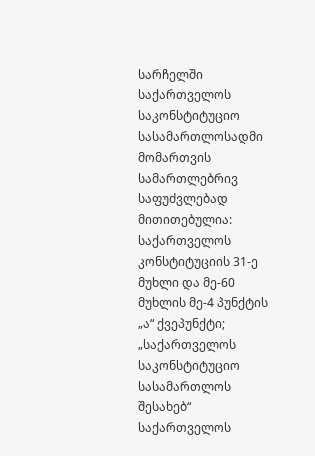სარჩელში საქართველოს საკონსტიტუციო სასამართლოსადმი მომართვის სამართლებრივ საფუძვლებად მითითებულია: საქართველოს კონსტიტუციის 31-ე მუხლი და მე-60 მუხლის მე-4 პუნქტის „ა“ ქვეპუნქტი; „საქართველოს საკონსტიტუციო სასამართლოს შესახებ“ საქართველოს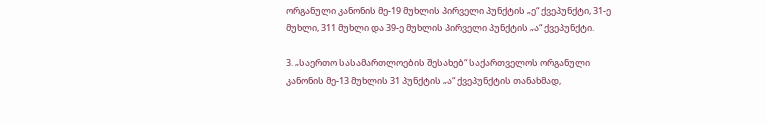ორგანული კანონის მე-19 მუხლის პირველი პუნქტის „ე“ ქვეპუნქტი, 31-ე მუხლი, 311 მუხლი და 39-ე მუხლის პირველი პუნქტის „ა“ ქვეპუნქტი.

3. „საერთო სასამართლოების შესახებ“ საქართველოს ორგანული კანონის მე-13 მუხლის 31 პუნქტის „ა“ ქვეპუნქტის თანახმად,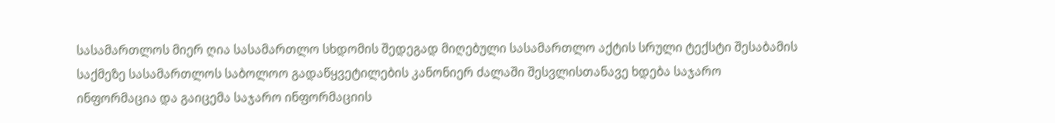სასამართლოს მიერ ღია სასამართლო სხდომის შედეგად მიღებული სასამართლო აქტის სრული ტექსტი შესაბამის საქმეზე სასამართლოს საბოლოო გადაწყვეტილების კანონიერ ძალაში შესვლისთანავე ხდება საჯარო ინფორმაცია და გაიცემა საჯარო ინფორმაციის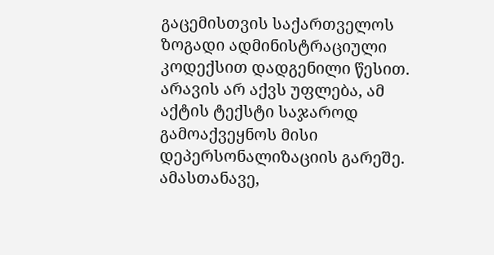გაცემისთვის საქართველოს ზოგადი ადმინისტრაციული კოდექსით დადგენილი წესით. არავის არ აქვს უფლება, ამ აქტის ტექსტი საჯაროდ გამოაქვეყნოს მისი დეპერსონალიზაციის გარეშე. ამასთანავე,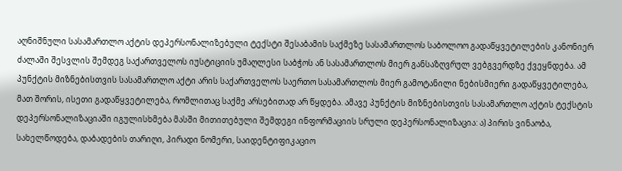აღნიშნული სასამართლო აქტის დეპერსონალიზებული ტექსტი შესაბამის საქმეზე სასამართლოს საბოლოო გადაწყვეტილების კანონიერ ძალაში შესვლის შემდეგ საქართველოს იუსტიციის უმაღლესი საბჭოს ან სასამართლოს მიერ განსაზღვრულ ვებგვერდზე ქვეყნდება. ამ პუნქტის მიზნებისთვის სასამართლო აქტი არის საქართველოს საერთო სასამართლოს მიერ გამოტანილი ნებისმიერი გადაწყვეტილება, მათ შორის, ისეთი გადაწყვეტილება, რომლითაც საქმე არსებითად არ წყდება. ამავე პუნქტის მიზნებისთვის სასამართლო აქტის ტექსტის დეპერსონალიზაციაში იგულისხმება მასში მითითებული შემდეგი ინფორმაციის სრული დეპერსონალიზაცია: ა) პირის ვინაობა, სახელწოდება, დაბადების თარიღი, პირადი ნომერი, საიდენტიფიკაციო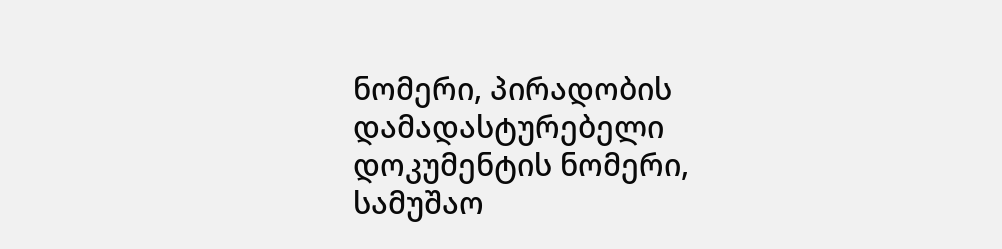ნომერი, პირადობის დამადასტურებელი დოკუმენტის ნომერი, სამუშაო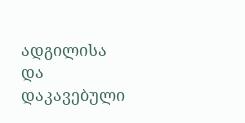ადგილისა და დაკავებული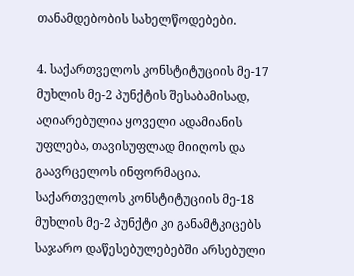თანამდებობის სახელწოდებები.

4. საქართველოს კონსტიტუციის მე-17 მუხლის მე-2 პუნქტის შესაბამისად, აღიარებულია ყოველი ადამიანის უფლება, თავისუფლად მიიღოს და გაავრცელოს ინფორმაცია. საქართველოს კონსტიტუციის მე-18 მუხლის მე-2 პუნქტი კი განამტკიცებს საჯარო დაწესებულებებში არსებული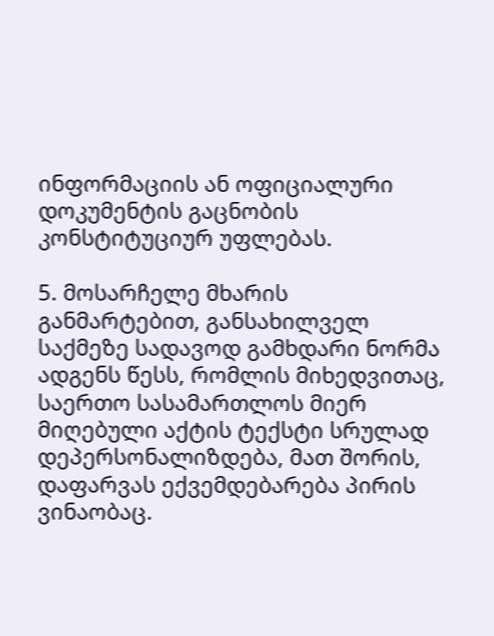ინფორმაციის ან ოფიციალური დოკუმენტის გაცნობის კონსტიტუციურ უფლებას.

5. მოსარჩელე მხარის განმარტებით, განსახილველ საქმეზე სადავოდ გამხდარი ნორმა ადგენს წესს, რომლის მიხედვითაც, საერთო სასამართლოს მიერ მიღებული აქტის ტექსტი სრულად დეპერსონალიზდება, მათ შორის, დაფარვას ექვემდებარება პირის ვინაობაც.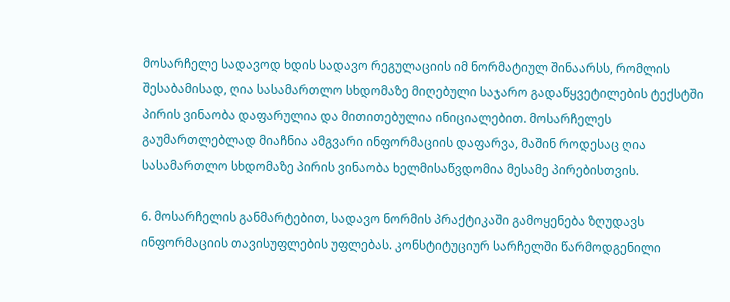მოსარჩელე სადავოდ ხდის სადავო რეგულაციის იმ ნორმატიულ შინაარსს, რომლის შესაბამისად, ღია სასამართლო სხდომაზე მიღებული საჯარო გადაწყვეტილების ტექსტში პირის ვინაობა დაფარულია და მითითებულია ინიციალებით. მოსარჩელეს გაუმართლებლად მიაჩნია ამგვარი ინფორმაციის დაფარვა, მაშინ როდესაც ღია სასამართლო სხდომაზე პირის ვინაობა ხელმისაწვდომია მესამე პირებისთვის.

6. მოსარჩელის განმარტებით, სადავო ნორმის პრაქტიკაში გამოყენება ზღუდავს ინფორმაციის თავისუფლების უფლებას. კონსტიტუციურ სარჩელში წარმოდგენილი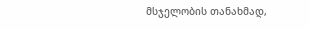მსჯელობის თანახმად,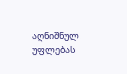აღნიშნულ უფლებას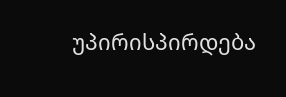უპირისპირდება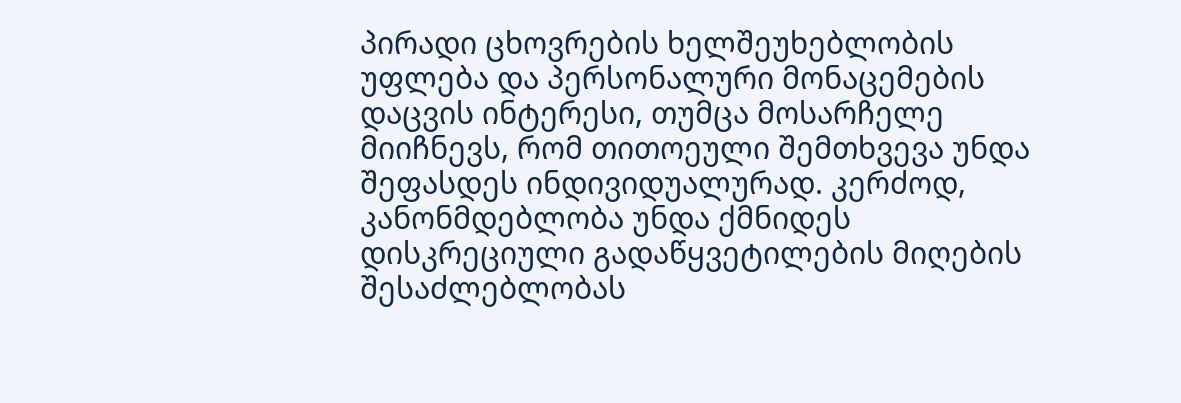პირადი ცხოვრების ხელშეუხებლობის უფლება და პერსონალური მონაცემების დაცვის ინტერესი, თუმცა მოსარჩელე მიიჩნევს, რომ თითოეული შემთხვევა უნდა შეფასდეს ინდივიდუალურად. კერძოდ, კანონმდებლობა უნდა ქმნიდეს დისკრეციული გადაწყვეტილების მიღების შესაძლებლობას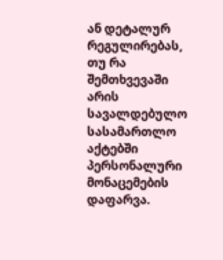ან დეტალურ რეგულირებას, თუ რა შემთხვევაში არის სავალდებულო სასამართლო აქტებში პერსონალური მონაცემების დაფარვა.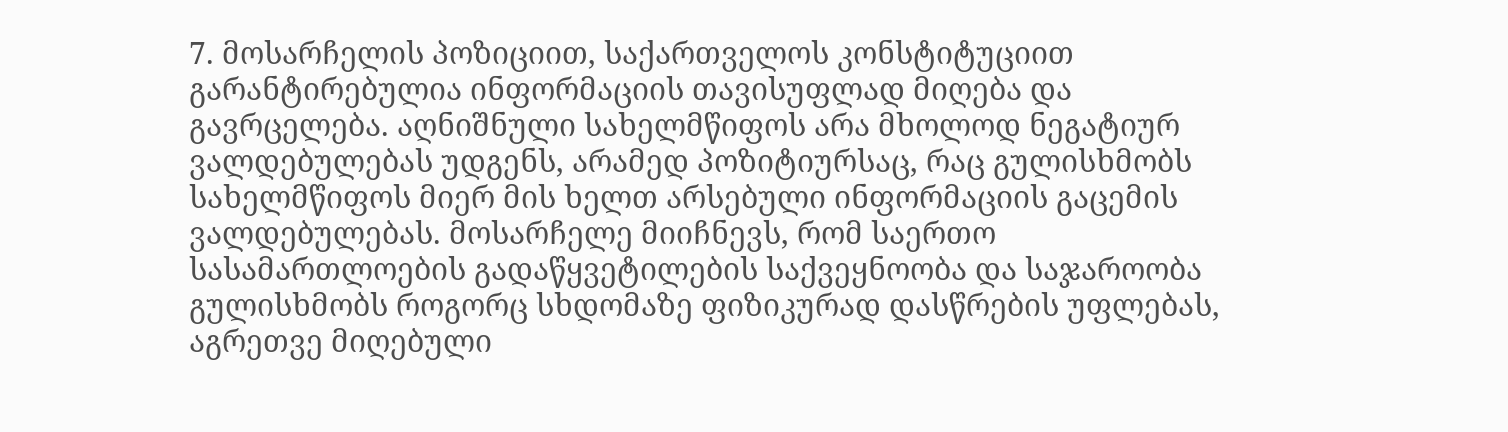7. მოსარჩელის პოზიციით, საქართველოს კონსტიტუციით გარანტირებულია ინფორმაციის თავისუფლად მიღება და გავრცელება. აღნიშნული სახელმწიფოს არა მხოლოდ ნეგატიურ ვალდებულებას უდგენს, არამედ პოზიტიურსაც, რაც გულისხმობს სახელმწიფოს მიერ მის ხელთ არსებული ინფორმაციის გაცემის ვალდებულებას. მოსარჩელე მიიჩნევს, რომ საერთო სასამართლოების გადაწყვეტილების საქვეყნოობა და საჯაროობა გულისხმობს როგორც სხდომაზე ფიზიკურად დასწრების უფლებას, აგრეთვე მიღებული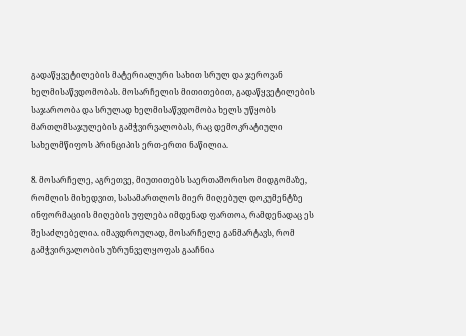გადაწყვეტილების მატერიალური სახით სრულ და ჯეროვან ხელმისაწვდომობას. მოსარჩელის მითითებით, გადაწყვეტილების საჯაროობა და სრულად ხელმისაწვდომობა ხელს უწყობს მართლმსაჯულების გამჭვირვალობას, რაც დემოკრატიული სახელმწიფოს პრინციპის ერთ-ერთი ნაწილია.

8. მოსარჩელე, აგრეთვე, მიუთითებს საერთაშორისო მიდგომაზე, რომლის მიხედვით, სასამართლოს მიერ მიღებულ დოკუმენტზე ინფორმაციის მიღების უფლება იმდენად ფართოა, რამდენადაც ეს შესაძლებელია. იმავდროულად, მოსარჩელე განმარტავს, რომ გამჭვირვალობის უზრუნველყოფას გააჩნია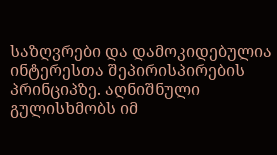საზღვრები და დამოკიდებულია ინტერესთა შეპირისპირების პრინციპზე. აღნიშნული გულისხმობს იმ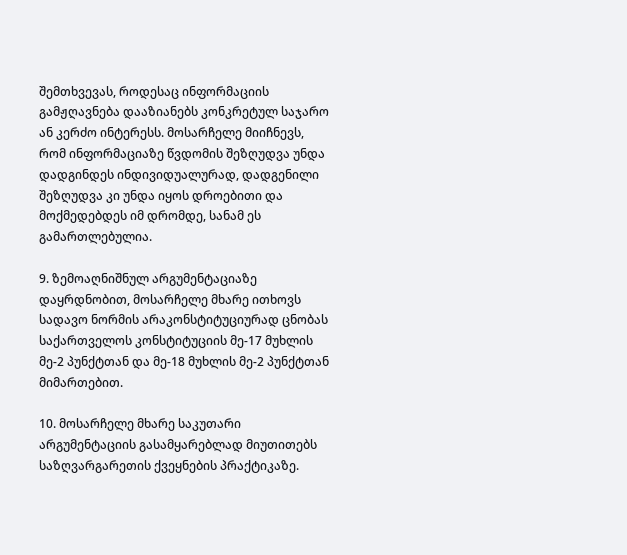შემთხვევას, როდესაც ინფორმაციის გამჟღავნება დააზიანებს კონკრეტულ საჯარო ან კერძო ინტერესს. მოსარჩელე მიიჩნევს, რომ ინფორმაციაზე წვდომის შეზღუდვა უნდა დადგინდეს ინდივიდუალურად, დადგენილი შეზღუდვა კი უნდა იყოს დროებითი და მოქმედებდეს იმ დრომდე, სანამ ეს გამართლებულია.

9. ზემოაღნიშნულ არგუმენტაციაზე დაყრდნობით, მოსარჩელე მხარე ითხოვს სადავო ნორმის არაკონსტიტუციურად ცნობას საქართველოს კონსტიტუციის მე-17 მუხლის მე-2 პუნქტთან და მე-18 მუხლის მე-2 პუნქტთან მიმართებით.

10. მოსარჩელე მხარე საკუთარი არგუმენტაციის გასამყარებლად მიუთითებს საზღვარგარეთის ქვეყნების პრაქტიკაზე.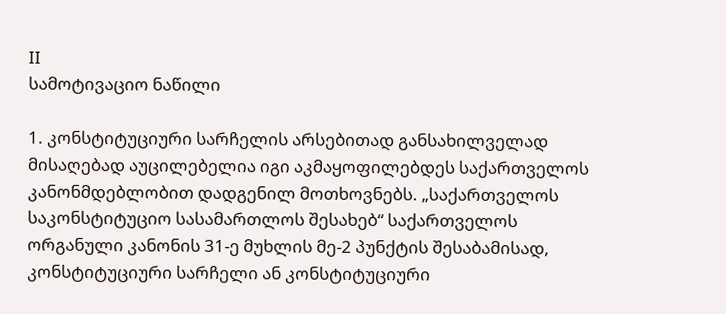II
სამოტივაციო ნაწილი

1. კონსტიტუციური სარჩელის არსებითად განსახილველად მისაღებად აუცილებელია იგი აკმაყოფილებდეს საქართველოს კანონმდებლობით დადგენილ მოთხოვნებს. „საქართველოს საკონსტიტუციო სასამართლოს შესახებ“ საქართველოს ორგანული კანონის 31-ე მუხლის მე-2 პუნქტის შესაბამისად, კონსტიტუციური სარჩელი ან კონსტიტუციური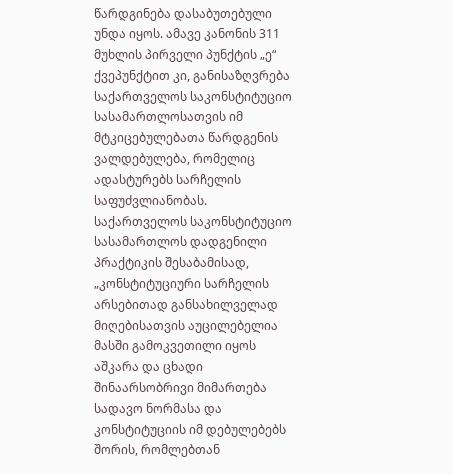წარდგინება დასაბუთებული უნდა იყოს. ამავე კანონის 311 მუხლის პირველი პუნქტის „ე“ ქვეპუნქტით კი, განისაზღვრება საქართველოს საკონსტიტუციო სასამართლოსათვის იმ მტკიცებულებათა წარდგენის ვალდებულება, რომელიც ადასტურებს სარჩელის საფუძვლიანობას. საქართველოს საკონსტიტუციო სასამართლოს დადგენილი პრაქტიკის შესაბამისად, „კონსტიტუციური სარჩელის არსებითად განსახილველად მიღებისათვის აუცილებელია მასში გამოკვეთილი იყოს აშკარა და ცხადი შინაარსობრივი მიმართება სადავო ნორმასა და კონსტიტუციის იმ დებულებებს შორის, რომლებთან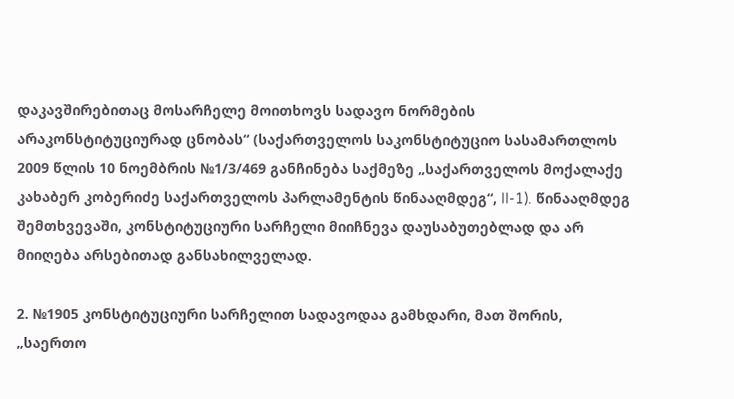დაკავშირებითაც მოსარჩელე მოითხოვს სადავო ნორმების არაკონსტიტუციურად ცნობას“ (საქართველოს საკონსტიტუციო სასამართლოს 2009 წლის 10 ნოემბრის №1/3/469 განჩინება საქმეზე „საქართველოს მოქალაქე კახაბერ კობერიძე საქართველოს პარლამენტის წინააღმდეგ“, II-1). წინააღმდეგ შემთხვევაში, კონსტიტუციური სარჩელი მიიჩნევა დაუსაბუთებლად და არ მიიღება არსებითად განსახილველად.

2. №1905 კონსტიტუციური სარჩელით სადავოდაა გამხდარი, მათ შორის, „საერთო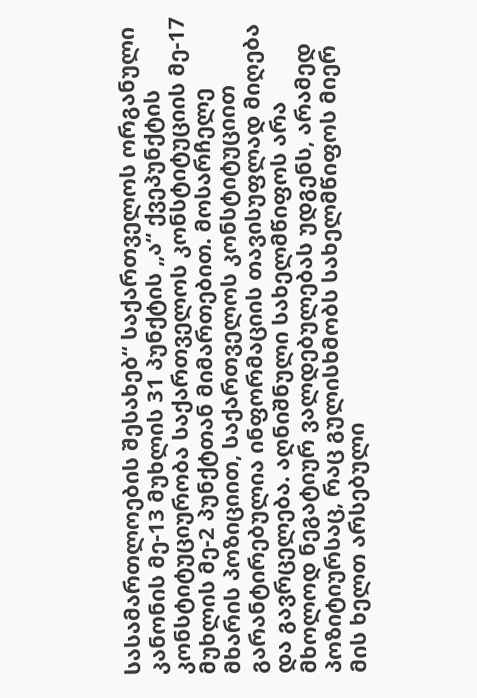სასამართლოების შესახებ“ საქართველოს ორგანული კანონის მე-13 მუხლის 31 პუნქტის „ა“ ქვეპუნქტის კონსტიტუციურობა საქართველოს კონსტიტუციის მე-17 მუხლის მე-2 პუნქტთან მიმართებით. მოსარჩელე მხარის პოზიციით, საქართველოს კონსტიტუციით გარანტირებულია ინფორმაციის თავისუფლად მიღება და გავრცელება. აღნიშნული სახელმწიფოს არა მხოლოდ ნეგატიურ ვალდებულებას უდგენს, არამედ პოზიტიურსაც, რაც გულისხმობს სახელმწიფოს მიერ მის ხელთ არსებული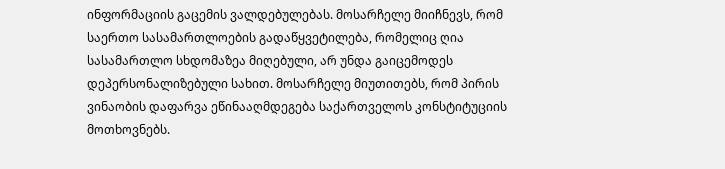ინფორმაციის გაცემის ვალდებულებას. მოსარჩელე მიიჩნევს, რომ საერთო სასამართლოების გადაწყვეტილება, რომელიც ღია სასამართლო სხდომაზეა მიღებული, არ უნდა გაიცემოდეს დეპერსონალიზებული სახით. მოსარჩელე მიუთითებს, რომ პირის ვინაობის დაფარვა ეწინააღმდეგება საქართველოს კონსტიტუციის მოთხოვნებს.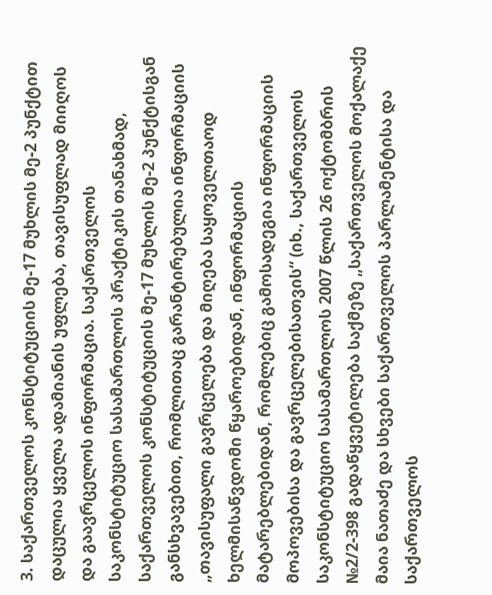3. საქართველოს კონსტიტუციის მე-17 მუხლის მე-2 პუნქტით დაცულია ყველა ადამიანის უფლება, თავისუფლად მიიღოს და გაავრცელოს ინფორმაცია. საქართველოს საკონსტიტუციო სასამართლოს პრაქტიკის თანახმად, საქართველოს კონსტიტუციის მე-17 მუხლის მე-2 პუნქტისგან განსხვავებით, რომლითაც გარანტირებულია ინფორმაციის „თავისუფალი გავრცელება და მიღება საყოველთაოდ ხელმისაწვდომი წყაროებიდან, ინფორმაციის მატარებლებიდან, რომლებიც გამოსადეგია ინფორმაციის მოპოვებისა და გავრცელებისათვის“ (იხ., საქართველოს საკონსტიტუციო სასამართლოს 2007 წლის 26 ოქტომბრის №2/2-398 გადაწყვეტილება საქმეზე „საქართველოს მოქალაქე მაია ნათაძე და სხვები საქართველოს პარლამენტისა და საქართველოს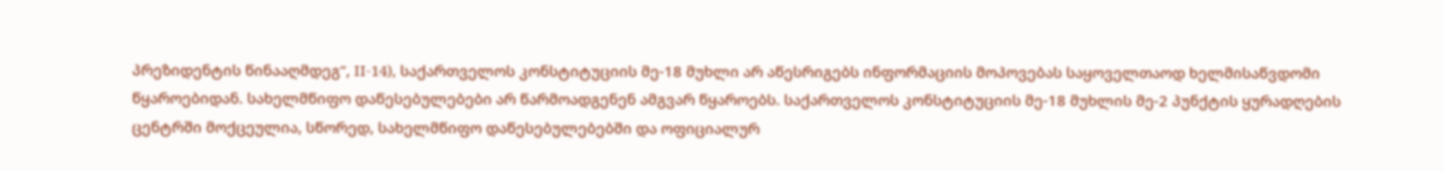პრეზიდენტის წინააღმდეგ“, II-14), საქართველოს კონსტიტუციის მე-18 მუხლი არ აწესრიგებს ინფორმაციის მოპოვებას საყოველთაოდ ხელმისაწვდომი წყაროებიდან. სახელმწიფო დაწესებულებები არ წარმოადგენენ ამგვარ წყაროებს. საქართველოს კონსტიტუციის მე-18 მუხლის მე-2 პუნქტის ყურადღების ცენტრში მოქცეულია, სწორედ, სახელმწიფო დაწესებულებებში და ოფიციალურ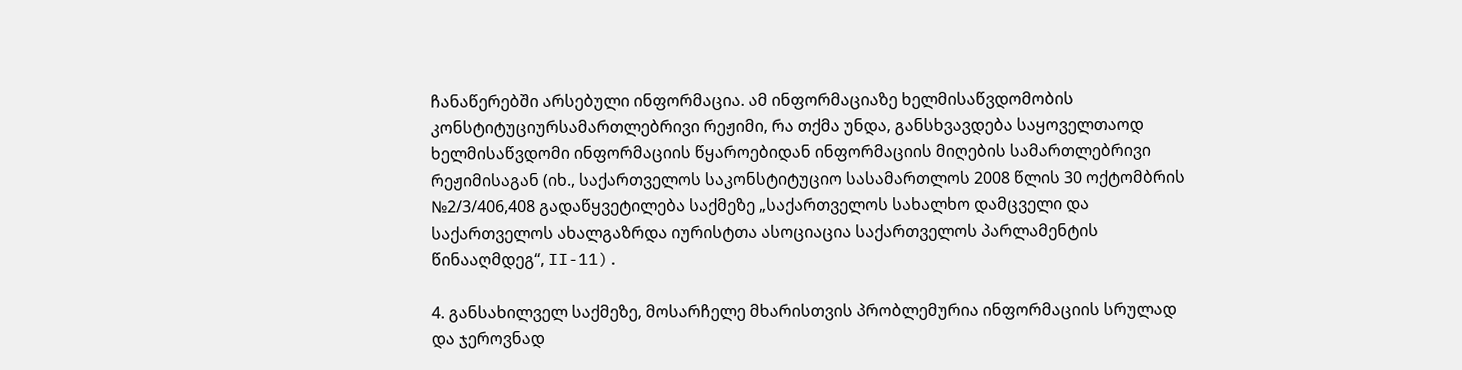ჩანაწერებში არსებული ინფორმაცია. ამ ინფორმაციაზე ხელმისაწვდომობის კონსტიტუციურსამართლებრივი რეჟიმი, რა თქმა უნდა, განსხვავდება საყოველთაოდ ხელმისაწვდომი ინფორმაციის წყაროებიდან ინფორმაციის მიღების სამართლებრივი რეჟიმისაგან (იხ., საქართველოს საკონსტიტუციო სასამართლოს 2008 წლის 30 ოქტომბრის №2/3/406,408 გადაწყვეტილება საქმეზე „საქართველოს სახალხო დამცველი და საქართველოს ახალგაზრდა იურისტთა ასოციაცია საქართველოს პარლამენტის წინააღმდეგ“, II-11).

4. განსახილველ საქმეზე, მოსარჩელე მხარისთვის პრობლემურია ინფორმაციის სრულად და ჯეროვნად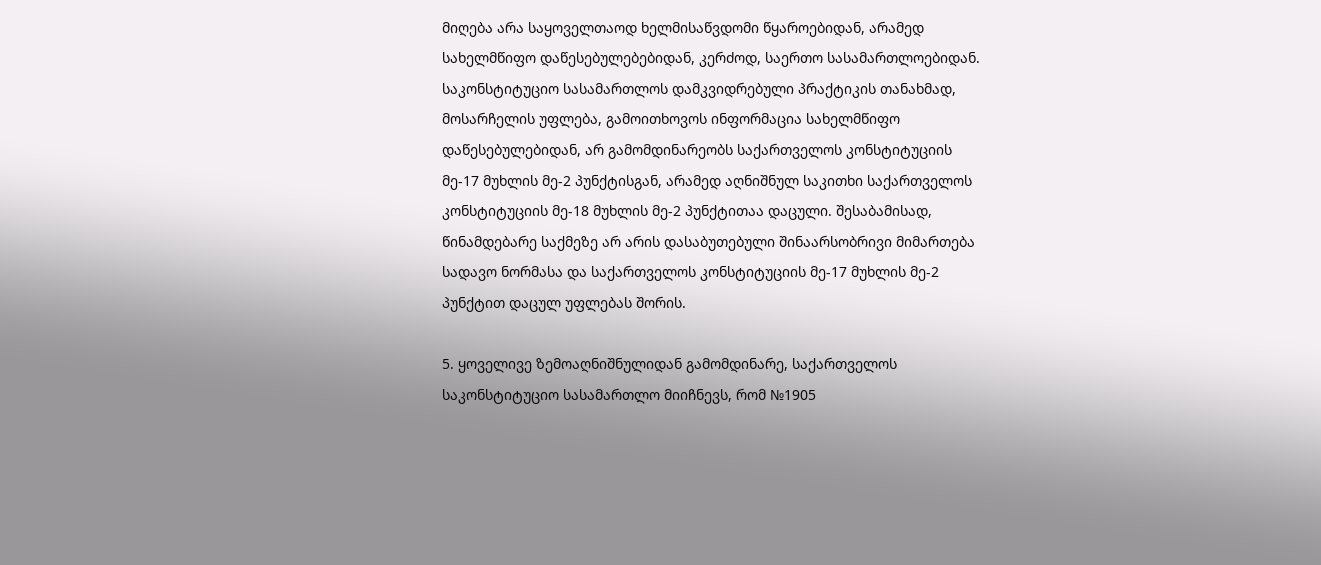მიღება არა საყოველთაოდ ხელმისაწვდომი წყაროებიდან, არამედ სახელმწიფო დაწესებულებებიდან, კერძოდ, საერთო სასამართლოებიდან. საკონსტიტუციო სასამართლოს დამკვიდრებული პრაქტიკის თანახმად, მოსარჩელის უფლება, გამოითხოვოს ინფორმაცია სახელმწიფო დაწესებულებიდან, არ გამომდინარეობს საქართველოს კონსტიტუციის მე-17 მუხლის მე-2 პუნქტისგან, არამედ აღნიშნულ საკითხი საქართველოს კონსტიტუციის მე-18 მუხლის მე-2 პუნქტითაა დაცული. შესაბამისად, წინამდებარე საქმეზე არ არის დასაბუთებული შინაარსობრივი მიმართება სადავო ნორმასა და საქართველოს კონსტიტუციის მე-17 მუხლის მე-2 პუნქტით დაცულ უფლებას შორის.

5. ყოველივე ზემოაღნიშნულიდან გამომდინარე, საქართველოს საკონსტიტუციო სასამართლო მიიჩნევს, რომ №1905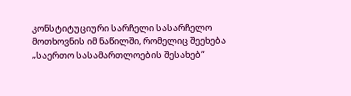კონსტიტუციური სარჩელი სასარჩელო მოთხოვნის იმ ნაწილში, რომელიც შეეხება „საერთო სასამართლოების შესახებ“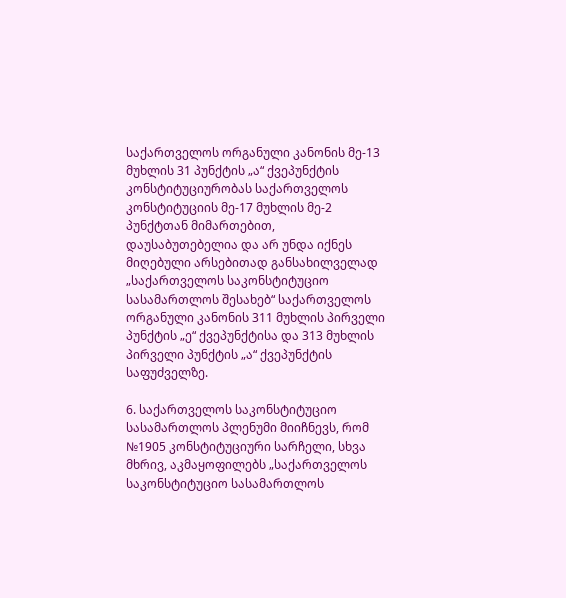საქართველოს ორგანული კანონის მე-13 მუხლის 31 პუნქტის „ა“ ქვეპუნქტის კონსტიტუციურობას საქართველოს კონსტიტუციის მე-17 მუხლის მე-2 პუნქტთან მიმართებით, დაუსაბუთებელია და არ უნდა იქნეს მიღებული არსებითად განსახილველად „საქართველოს საკონსტიტუციო სასამართლოს შესახებ“ საქართველოს ორგანული კანონის 311 მუხლის პირველი პუნქტის „ე“ ქვეპუნქტისა და 313 მუხლის პირველი პუნქტის „ა“ ქვეპუნქტის საფუძველზე.

6. საქართველოს საკონსტიტუციო სასამართლოს პლენუმი მიიჩნევს, რომ №1905 კონსტიტუციური სარჩელი, სხვა მხრივ, აკმაყოფილებს „საქართველოს საკონსტიტუციო სასამართლოს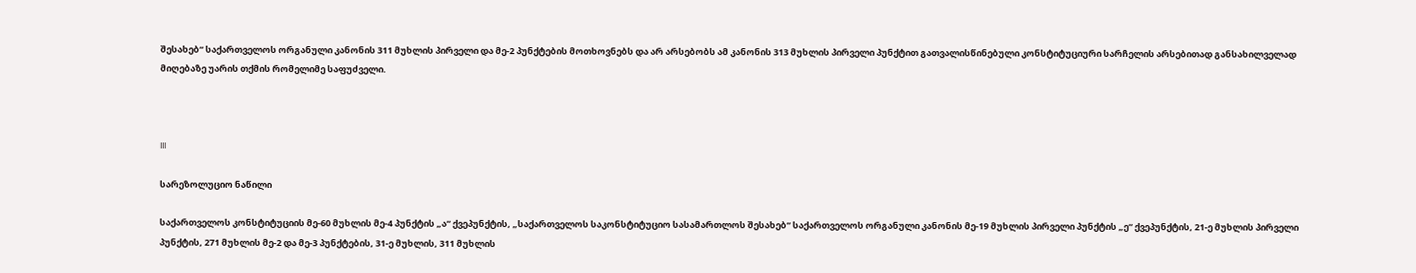შესახებ“ საქართველოს ორგანული კანონის 311 მუხლის პირველი და მე-2 პუნქტების მოთხოვნებს და არ არსებობს ამ კანონის 313 მუხლის პირველი პუნქტით გათვალისწინებული კონსტიტუციური სარჩელის არსებითად განსახილველად მიღებაზე უარის თქმის რომელიმე საფუძველი.



III

სარეზოლუციო ნაწილი

საქართველოს კონსტიტუციის მე-60 მუხლის მე-4 პუნქტის „ა“ ქვეპუნქტის, „საქართველოს საკონსტიტუციო სასამართლოს შესახებ“ საქართველოს ორგანული კანონის მე-19 მუხლის პირველი პუნქტის „ე“ ქვეპუნქტის, 21-ე მუხლის პირველი პუნქტის, 271 მუხლის მე-2 და მე-3 პუნქტების, 31-ე მუხლის, 311 მუხლის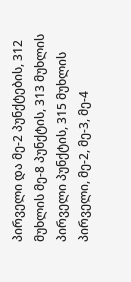პირველი და მე-2 პუნქტების, 312 მუხლის მე-8 პუნქტის, 313 მუხლის პირველი პუნქტის, 315 მუხლის პირველი, მე-2, მე-3, მე-4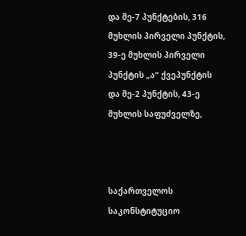და მე-7 პუნქტების, 316 მუხლის პირველი პუნქტის, 39-ე მუხლის პირველი პუნქტის „ა“ ქვეპუნქტის და მე-2 პუნქტის, 43-ე მუხლის საფუძველზე,



საქართველოს საკონსტიტუციო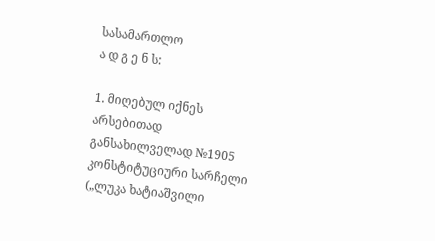სასამართლო
ა დ გ ე ნ ს:

1. მიღებულ იქნეს არსებითად განსახილველად №1905 კონსტიტუციური სარჩელი („ლუკა ხატიაშვილი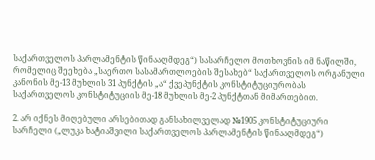საქართველოს პარლამენტის წინააღმდეგ“) სასარჩელო მოთხოვნის იმ ნაწილში, რომელიც შეეხება „საერთო სასამართლოების შესახებ“ საქართველოს ორგანული კანონის მე-13 მუხლის 31 პუნქტის „ა“ ქვეპუნქტის კონსტიტუციურობას საქართველოს კონსტიტუციის მე-18 მუხლის მე-2 პუნქტთან მიმართებით.

2. არ იქნეს მიღებული არსებითად განსახილველად №1905 კონსტიტუციური სარჩელი („ლუკა ხატიაშვილი საქართველოს პარლამენტის წინააღმდეგ“)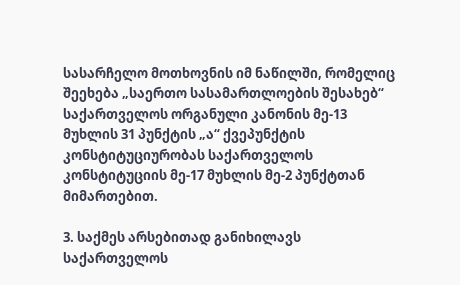სასარჩელო მოთხოვნის იმ ნაწილში, რომელიც შეეხება „საერთო სასამართლოების შესახებ“ საქართველოს ორგანული კანონის მე-13 მუხლის 31 პუნქტის „ა“ ქვეპუნქტის კონსტიტუციურობას საქართველოს კონსტიტუციის მე-17 მუხლის მე-2 პუნქტთან მიმართებით.

3. საქმეს არსებითად განიხილავს საქართველოს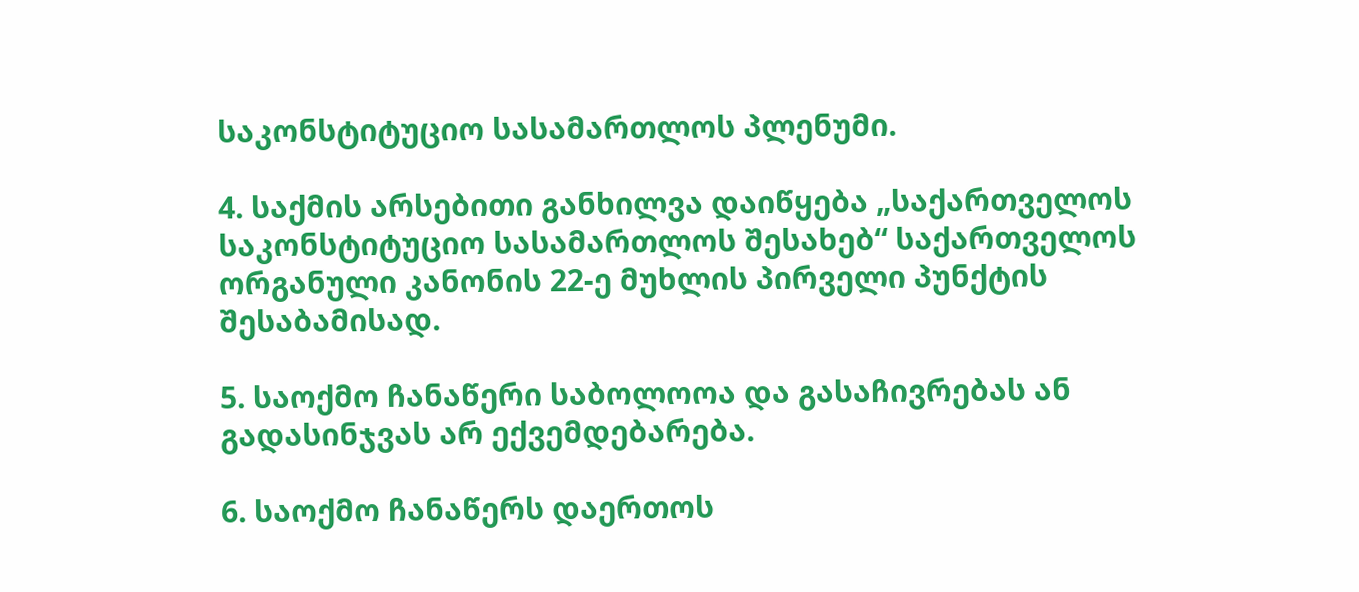საკონსტიტუციო სასამართლოს პლენუმი.

4. საქმის არსებითი განხილვა დაიწყება „საქართველოს საკონსტიტუციო სასამართლოს შესახებ“ საქართველოს ორგანული კანონის 22-ე მუხლის პირველი პუნქტის შესაბამისად.

5. საოქმო ჩანაწერი საბოლოოა და გასაჩივრებას ან გადასინჯვას არ ექვემდებარება.

6. საოქმო ჩანაწერს დაერთოს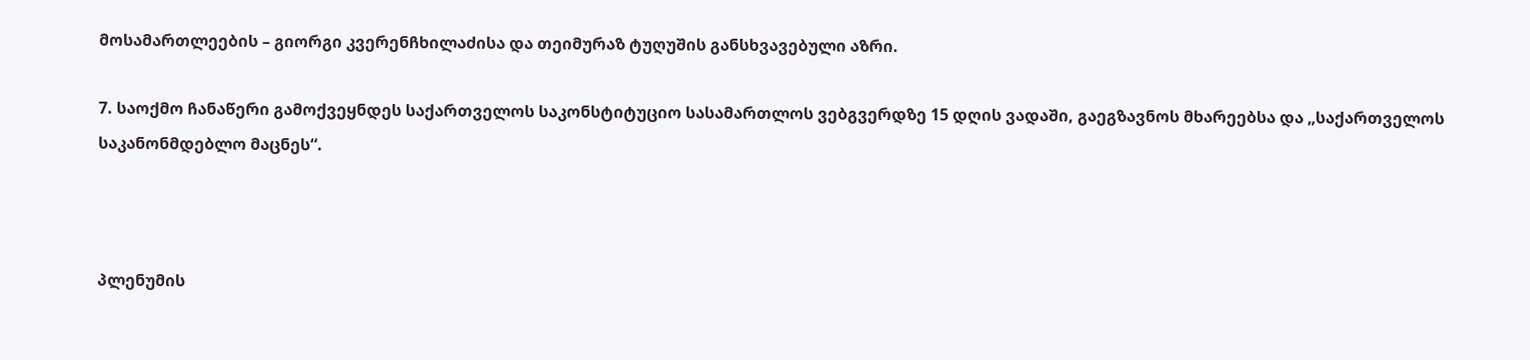მოსამართლეების – გიორგი კვერენჩხილაძისა და თეიმურაზ ტუღუშის განსხვავებული აზრი.

7. საოქმო ჩანაწერი გამოქვეყნდეს საქართველოს საკონსტიტუციო სასამართლოს ვებგვერდზე 15 დღის ვადაში, გაეგზავნოს მხარეებსა და „საქართველოს საკანონმდებლო მაცნეს“.



პლენუმის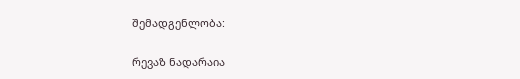შემადგენლობა:

რევაზ ნადარაია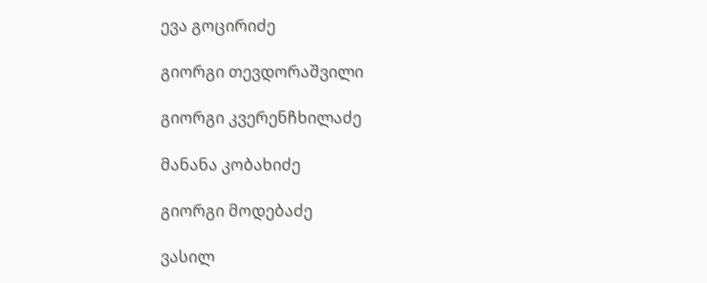ევა გოცირიძე

გიორგი თევდორაშვილი

გიორგი კვერენჩხილაძე

მანანა კობახიძე

გიორგი მოდებაძე

ვასილ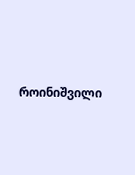როინიშვილი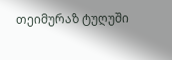თეიმურაზ ტუღუში